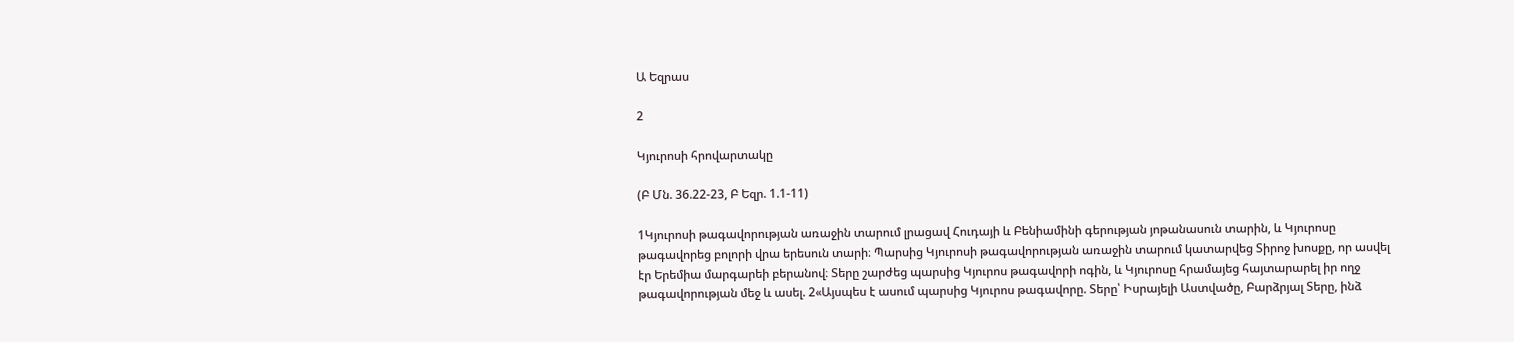Ա Եզրաս

2

Կյուրոսի հրովարտակը

(Բ Մն. 36.22-23, Բ Եզր. 1.1-11)

1Կյուրոսի թագավորության առաջին տարում լրացավ Հուդայի և Բենիամինի գերության յոթանասուն տարին, և Կյուրոսը թագավորեց բոլորի վրա երեսուն տարի։ Պարսից Կյուրոսի թագավորության առաջին տարում կատարվեց Տիրոջ խոսքը, որ ասվել էր Երեմիա մարգարեի բերանով։ Տերը շարժեց պարսից Կյուրոս թագավորի ոգին, և Կյուրոսը հրամայեց հայտարարել իր ողջ թագավորության մեջ և ասել. 2«Այսպես է ասում պարսից Կյուրոս թագավորը. Տերը՝ Իսրայելի Աստվածը, Բարձրյալ Տերը, ինձ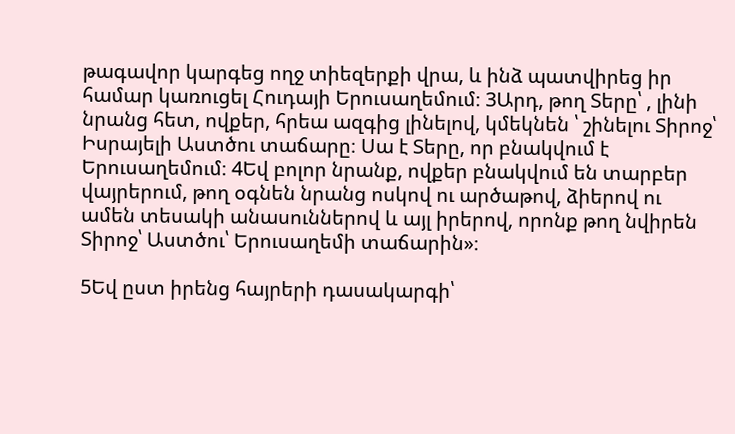թագավոր կարգեց ողջ տիեզերքի վրա, և ինձ պատվիրեց իր համար կառուցել Հուդայի Երուսաղեմում։ 3Արդ, թող Տերը՝ , լինի նրանց հետ, ովքեր, հրեա ազգից լինելով, կմեկնեն ՝ շինելու Տիրոջ՝ Իսրայելի Աստծու տաճարը։ Սա է Տերը, որ բնակվում է Երուսաղեմում։ 4Եվ բոլոր նրանք, ովքեր բնակվում են տարբեր վայրերում, թող օգնեն նրանց ոսկով ու արծաթով, ձիերով ու ամեն տեսակի անասուններով և այլ իրերով, որոնք թող նվիրեն Տիրոջ՝ Աստծու՝ Երուսաղեմի տաճարին»։

5Եվ ըստ իրենց հայրերի դասակարգի՝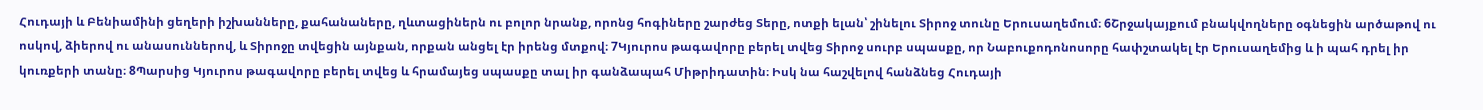Հուդայի և Բենիամինի ցեղերի իշխանները, քահանաները, ղևտացիներն ու բոլոր նրանք, որոնց հոգիները շարժեց Տերը, ոտքի ելան՝ շինելու Տիրոջ տունը Երուսաղեմում։ 6Շրջակայքում բնակվողները օգնեցին արծաթով ու ոսկով, ձիերով ու անասուններով, և Տիրոջը տվեցին այնքան, որքան անցել էր իրենց մտքով։ 7Կյուրոս թագավորը բերել տվեց Տիրոջ սուրբ սպասքը, որ Նաբուքոդոնոսորը հափշտակել էր Երուսաղեմից և ի պահ դրել իր կուռքերի տանը։ 8Պարսից Կյուրոս թագավորը բերել տվեց և հրամայեց սպասքը տալ իր գանձապահ Միթրիդատին։ Իսկ նա հաշվելով հանձնեց Հուդայի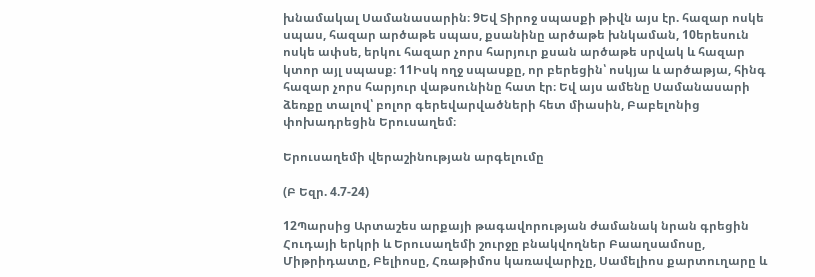խնամակալ Սամանասարին։ 9Եվ Տիրոջ սպասքի թիվն այս էր. հազար ոսկե սպաս, հազար արծաթե սպաս, քսանինը արծաթե խնկաման, 10երեսուն ոսկե ափսե, երկու հազար չորս հարյուր քսան արծաթե սրվակ և հազար կտոր այլ սպասք։ 11Իսկ ողջ սպասքը, որ բերեցին՝ ոսկյա և արծաթյա, հինգ հազար չորս հարյուր վաթսունինը հատ էր։ Եվ այս ամենը Սամանասարի ձեռքը տալով՝ բոլոր գերեվարվածների հետ միասին, Բաբելոնից փոխադրեցին Երուսաղեմ։

Երուսաղեմի վերաշինության արգելումը

(Բ Եզր. 4.7-24)

12Պարսից Արտաշես արքայի թագավորության ժամանակ նրան գրեցին Հուդայի երկրի և Երուսաղեմի շուրջը բնակվողներ Բաաղսամոսը, Միթրիդատը, Բելիոսը, Հռաթիմոս կառավարիչը, Սամելիոս քարտուղարը և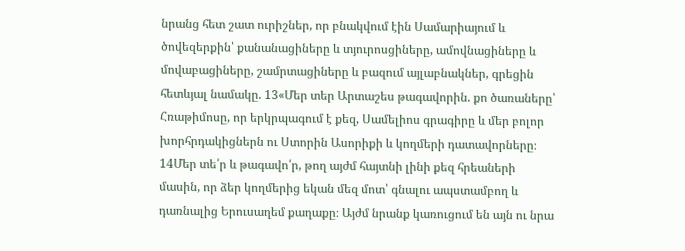նրանց հետ շատ ուրիշներ, որ բնակվում էին Սամարիայում և ծովեզերքին՝ քանանացիները և տյուրոսցիները, ամովնացիները և մովաբացիները, շամրտացիները և բազում այլաբնակներ, գրեցին հետևյալ նամակը. 13«Մեր տեր Արտաշես թագավորին. քո ծառաները՝ Հռաթիմոսը, որ երկրպագում է քեզ, Սամելիոս գրագիրը և մեր բոլոր խորհրդակիցներն ու Ստորին Ասորիքի և կողմերի դատավորները։ 14Մեր տե՛ր և թագավո՛ր, թող այժմ հայտնի լինի քեզ հրեաների մասին, որ ձեր կողմերից եկան մեզ մոտ՝ գնալու ապստամբող և դառնալից Երուսաղեմ քաղաքը։ Այժմ նրանք կառուցում են այն ու նրա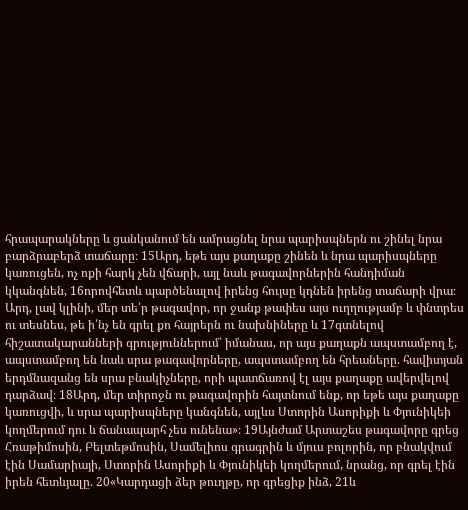հրապարակները և ցանկանում են ամրացնել նրա պարիսպներն ու շինել նրա բարձրաբերձ տաճարը։ 15Արդ, եթե այս քաղաքը շինեն և նրա պարիսպները կառուցեն, ոչ ոքի հարկ չեն վճարի, այլ նաև թագավորներին հանդիման կկանգնեն, 16որովհետև պարծենալով իրենց հույսը կդնեն իրենց տաճարի վրա։ Արդ, լավ կլինի, մեր տե՛ր թագավոր, որ ջանք թափես այս ուղղությամբ և փնտրես ու տեսնես, թե ի՛նչ են գրել քո հայրերն ու նախնիները և 17գտնելով հիշատակարանների գրություններում՝ իմանաս, որ այս քաղաքն ապստամբող է, ապստամբող են նաև սրա թագավորները, ապստամբող են հրեաները. հավիտյան երդմնազանց են սրա բնակիչները, որի պատճառով էլ այս քաղաքը ավերվելով դարձավ։ 18Արդ, մեր տիրոջն ու թագավորին հայտնում ենք, որ եթե այս քաղաքը կառուցվի, և սրա պարիսպները կանգնեն, այլևս Ստորին Ասորիքի և Փյունիկեի կողմերում դու և ճանապարհ չես ունենա»։ 19Այնժամ Արտաշես թագավորը գրեց Հռաթիմոսին, Բելտեթմոսին, Սամելիոս գրագրին և մյուս բոլորին, որ բնակվում էին Սամարիայի, Ստորին Ասորիքի և Փյունիկեի կողմերում, նրանց, որ գրել էին իրեն հետևյալը. 20«Կարդացի ձեր թուղթը, որ գրեցիք ինձ, 21և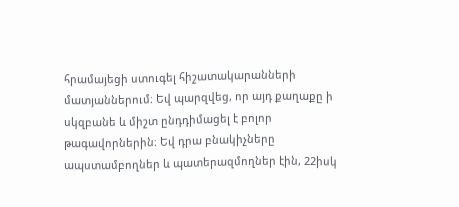հրամայեցի ստուգել հիշատակարանների մատյաններում։ Եվ պարզվեց, որ այդ քաղաքը ի սկզբանե և միշտ ընդդիմացել է բոլոր թագավորներին։ Եվ դրա բնակիչները ապստամբողներ և պատերազմողներ էին, 22իսկ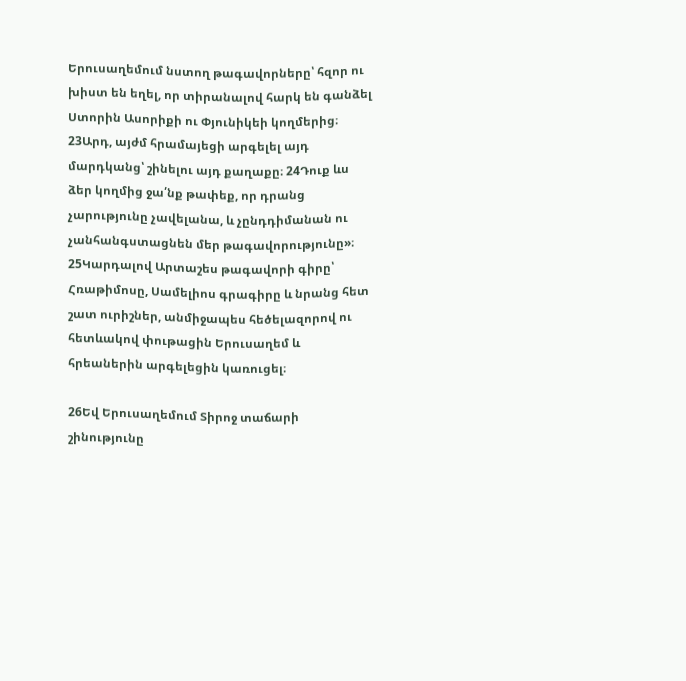Երուսաղեմում նստող թագավորները՝ հզոր ու խիստ են եղել, որ տիրանալով հարկ են գանձել Ստորին Ասորիքի ու Փյունիկեի կողմերից։ 23Արդ, այժմ հրամայեցի արգելել այդ մարդկանց՝ շինելու այդ քաղաքը։ 24Դուք ևս ձեր կողմից ջա՛նք թափեք, որ դրանց չարությունը չավելանա, և չընդդիմանան ու չանհանգստացնեն մեր թագավորությունը»։ 25Կարդալով Արտաշես թագավորի գիրը՝ Հռաթիմոսը, Սամելիոս գրագիրը և նրանց հետ շատ ուրիշներ, անմիջապես հեծելազորով ու հետևակով փութացին Երուսաղեմ և հրեաներին արգելեցին կառուցել։

26Եվ Երուսաղեմում Տիրոջ տաճարի շինությունը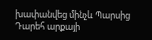խափանվեց մինչև Պարսից Դարեհ արքայի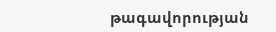թագավորության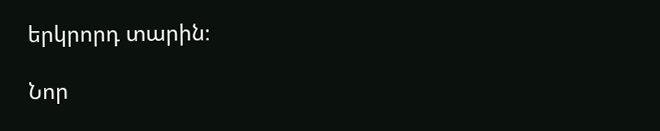երկրորդ տարին։

Նոր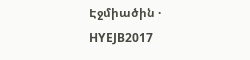Էջմիածին · HYEJB2017